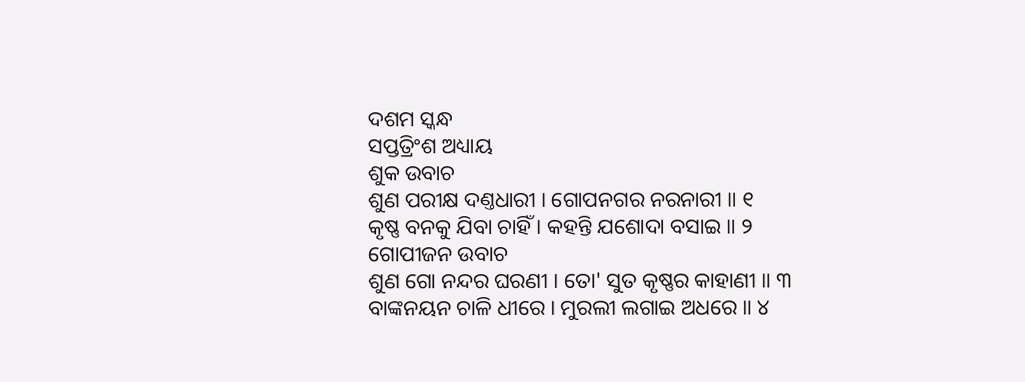ଦଶମ ସ୍କନ୍ଧ
ସପ୍ତତ୍ରିଂଶ ଅଧ୍ୟାୟ
ଶୁକ ଉବାଚ
ଶୁଣ ପରୀକ୍ଷ ଦଣ୍ତଧାରୀ । ଗୋପନଗର ନରନାରୀ ॥ ୧
କୃଷ୍ଣ ବନକୁ ଯିବା ଚାହିଁ । କହନ୍ତି ଯଶୋଦା ବସାଇ ॥ ୨
ଗୋପୀଜନ ଉବାଚ
ଶୁଣ ଗୋ ନନ୍ଦର ଘରଣୀ । ତୋ' ସୁତ କୃଷ୍ଣର କାହାଣୀ ॥ ୩
ବାଙ୍କନୟନ ଚାଳି ଧୀରେ । ମୁରଲୀ ଲଗାଇ ଅଧରେ ॥ ୪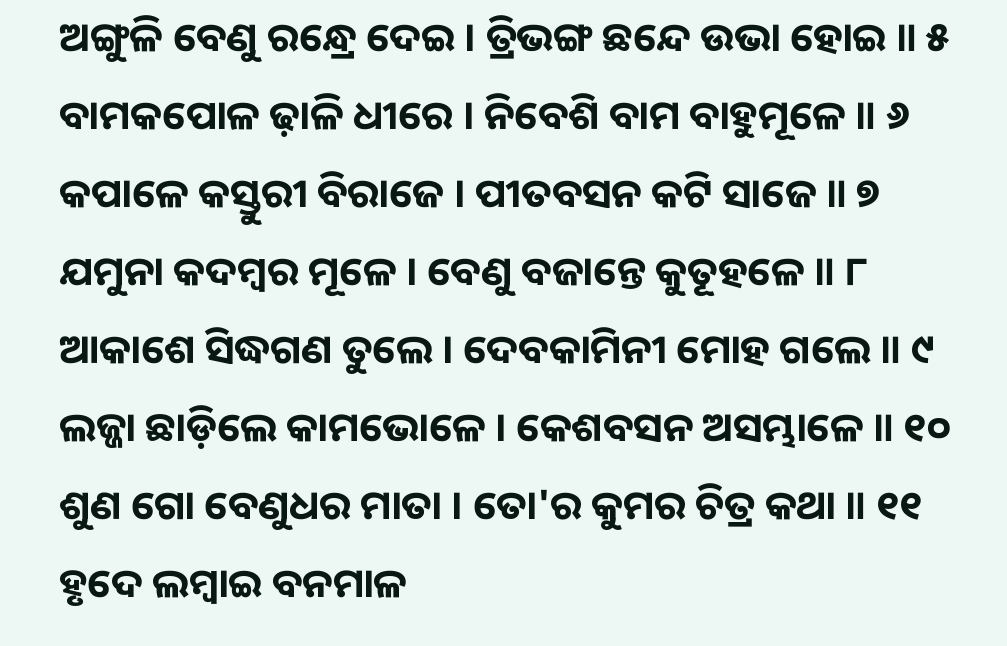ଅଙ୍ଗୁଳି ବେଣୁ ରନ୍ଧ୍ରେ ଦେଇ । ତ୍ରିଭଙ୍ଗ ଛନ୍ଦେ ଉଭା ହୋଇ ॥ ୫
ବାମକପୋଳ ଢ଼ାଳି ଧୀରେ । ନିବେଶି ବାମ ବାହୁମୂଳେ ॥ ୬
କପାଳେ କସ୍ତୁରୀ ବିରାଜେ । ପୀତବସନ କଟି ସାଜେ ॥ ୭
ଯମୁନା କଦମ୍ବର ମୂଳେ । ବେଣୁ ବଜାନ୍ତେ କୁତୂହଳେ ॥ ୮
ଆକାଶେ ସିଦ୍ଧଗଣ ତୁଲେ । ଦେବକାମିନୀ ମୋହ ଗଲେ ॥ ୯
ଲଜ୍ଜା ଛାଡ଼ିଲେ କାମଭୋଳେ । କେଶବସନ ଅସମ୍ଭାଳେ ॥ ୧୦
ଶୁଣ ଗୋ ବେଣୁଧର ମାତା । ତୋ'ର କୁମର ଚିତ୍ର କଥା ॥ ୧୧
ହୃଦେ ଲମ୍ବାଇ ବନମାଳ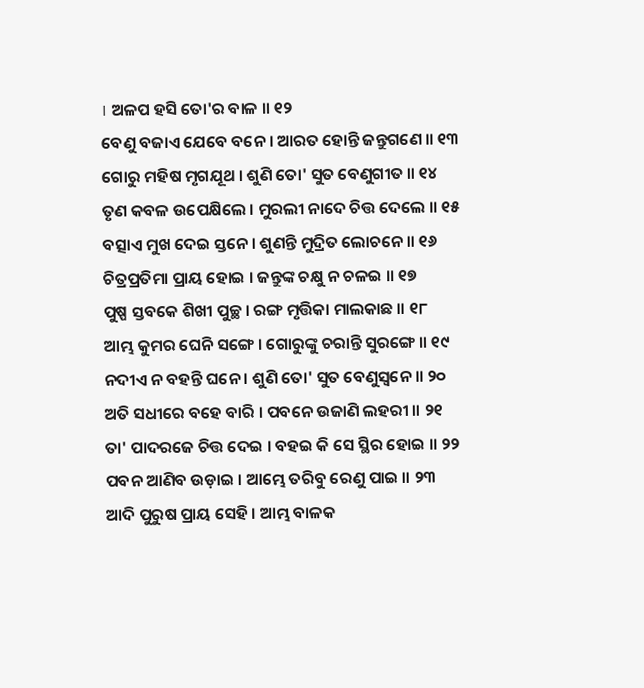। ଅଳପ ହସି ତୋ'ର ବାଳ ॥ ୧୨
ବେଣୁ ବଜାଏ ଯେବେ ବନେ । ଆରତ ହୋନ୍ତି ଜନ୍ତୁଗଣେ ॥ ୧୩
ଗୋରୁ ମହିଷ ମୃଗଯୂଥ । ଶୁଣି ତୋ' ସୁତ ବେଣୁଗୀତ ॥ ୧୪
ତୃଣ କବଳ ଉପେକ୍ଷିଲେ । ମୁରଲୀ ନାଦେ ଚିତ୍ତ ଦେଲେ ॥ ୧୫
ବତ୍ସାଏ ମୁଖ ଦେଇ ସ୍ତନେ । ଶୁଣନ୍ତି ମୁଦ୍ରିତ ଲୋଚନେ ॥ ୧୬
ଚିତ୍ରପ୍ରତିମା ପ୍ରାୟ ହୋଇ । ଜନ୍ତୁଙ୍କ ଚକ୍ଷୁ ନ ଚଳଇ ॥ ୧୭
ପୁଷ୍ପ ସ୍ତବକେ ଶିଖୀ ପୁଚ୍ଛ । ରଙ୍ଗ ମୃତ୍ତିକା ମାଲକାଛ ॥ ୧୮
ଆମ୍ଭ କୁମର ଘେନି ସଙ୍ଗେ । ଗୋରୁଙ୍କୁ ଚରାନ୍ତି ସୁରଙ୍ଗେ ॥ ୧୯
ନଦୀଏ ନ ବହନ୍ତି ଘନେ । ଶୁଣି ତୋ' ସୁତ ବେଣୁସ୍ୱନେ ॥ ୨୦
ଅତି ସଧୀରେ ବହେ ବାରି । ପବନେ ଉଜାଣି ଲହରୀ ॥ ୨୧
ତା' ପାଦରଜେ ଚିତ୍ତ ଦେଇ । ବହଇ କି ସେ ସ୍ଥିର ହୋଇ ॥ ୨୨
ପବନ ଆଣିବ ଉଡ଼ାଇ । ଆମ୍ଭେ ତରିବୁ ରେଣୁ ପାଇ ॥ ୨୩
ଆଦି ପୁରୁଷ ପ୍ରାୟ ସେହି । ଆମ୍ଭ ବାଳକ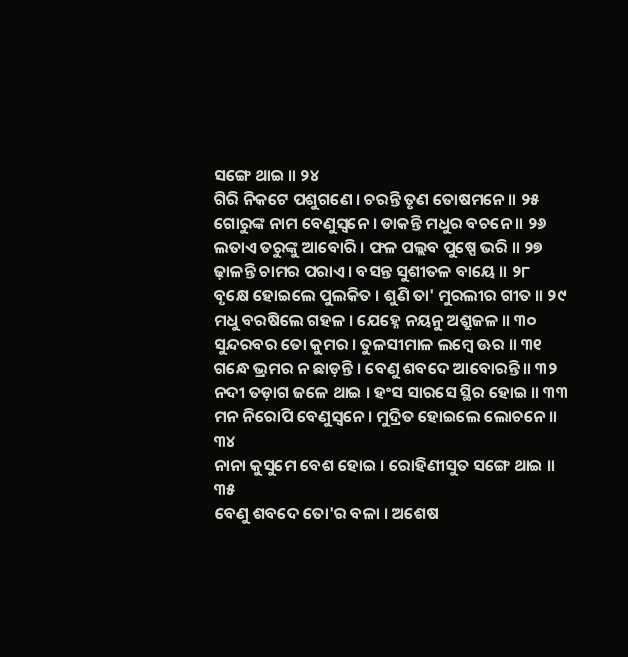ସଙ୍ଗେ ଥାଇ ॥ ୨୪
ଗିରି ନିକଟେ ପଶୁଗଣେ । ଚରନ୍ତି ତୃଣ ତୋଷମନେ ॥ ୨୫
ଗୋରୁଙ୍କ ନାମ ବେଣୁସ୍ୱନେ । ଡାକନ୍ତି ମଧୁର ବଚନେ ॥ ୨୬
ଲତାଏ ତରୁଙ୍କୁ ଆବୋରି । ଫଳ ପଲ୍ଲବ ପୁଷ୍ପେ ଭରି ॥ ୨୭
ଢ଼ାଳନ୍ତି ଚାମର ପରାଏ । ବସନ୍ତ ସୁଶୀତଳ ବାୟେ ॥ ୨୮
ବୃକ୍ଷେ ହୋଇଲେ ପୁଲକିତ । ଶୁଣି ତା' ମୁରଲୀର ଗୀତ ॥ ୨୯
ମଧୁ ବରଷିଲେ ଗହଳ । ଯେହ୍ନେ ନୟନୁ ଅଶ୍ରୁଜଳ ॥ ୩୦
ସୁନ୍ଦରବର ତୋ କୁମର । ତୁଳସୀମାଳ ଲମ୍ବେ ଊର ॥ ୩୧
ଗନ୍ଧେ ଭ୍ରମର ନ ଛାଡ଼ନ୍ତି । ବେଣୁ ଶବଦେ ଆବୋରନ୍ତି ॥ ୩୨
ନଦୀ ତଡ଼ାଗ ଜଳେ ଥାଇ । ହଂସ ସାରସେ ସ୍ଥିର ହୋଇ ॥ ୩୩
ମନ ନିରୋପି ବେଣୁସ୍ୱନେ । ମୁଦ୍ରିତ ହୋଇଲେ ଲୋଚନେ ॥ ୩୪
ନାନା କୁସୁମେ ବେଶ ହୋଇ । ରୋହିଣୀସୁତ ସଙ୍ଗେ ଥାଇ ॥ ୩୫
ବେଣୁ ଶବଦେ ତୋ'ର ବଳା । ଅଶେଷ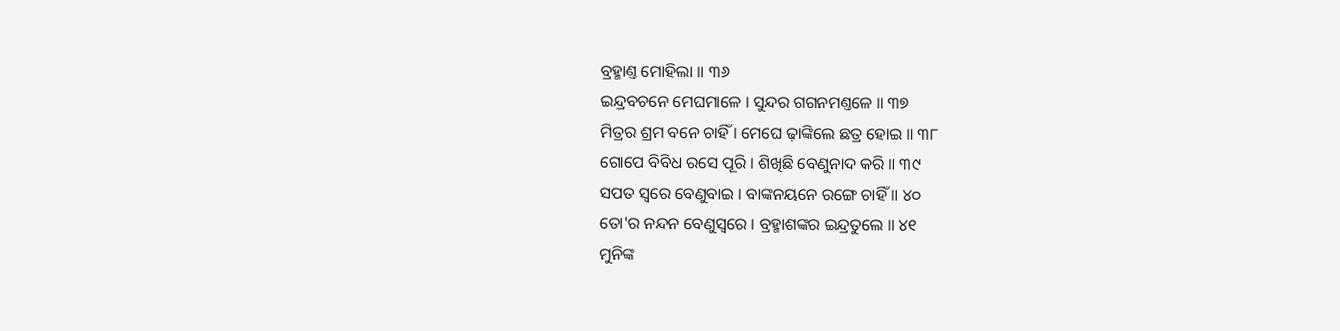ବ୍ରହ୍ମାଣ୍ତ ମୋହିଲା ॥ ୩୬
ଇନ୍ଦ୍ରବଚନେ ମେଘମାଳେ । ସୁନ୍ଦର ଗଗନମଣ୍ତଳେ ॥ ୩୭
ମିତ୍ରର ଶ୍ରମ ବନେ ଚାହିଁ । ମେଘେ ଢ଼ାଙ୍କିଲେ ଛତ୍ର ହୋଇ ॥ ୩୮
ଗୋପେ ବିବିଧ ରସେ ପୂରି । ଶିଖିଛି ବେଣୁନାଦ କରି ॥ ୩୯
ସପତ ସ୍ୱରେ ବେଣୁବାଇ । ବାଙ୍କନୟନେ ରଙ୍ଗେ ଚାହିଁ ॥ ୪୦
ତୋ'ର ନନ୍ଦନ ବେଣୁସ୍ୱରେ । ବ୍ରହ୍ମାଶଙ୍କର ଇନ୍ଦ୍ରତୁଲେ ॥ ୪୧
ମୁନିଙ୍କ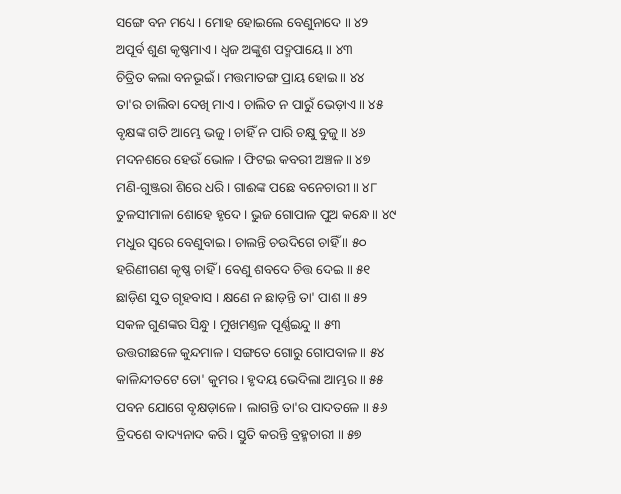ସଙ୍ଗେ ବନ ମଧ୍ୟେ । ମୋହ ହୋଇଲେ ବେଣୁନାଦେ ॥ ୪୨
ଅପୂର୍ବ ଶୁଣ କୃଷ୍ଣମାଏ । ଧ୍ୱଜ ଅଙ୍କୁଶ ପଦ୍ମପାୟେ ॥ ୪୩
ଚିତ୍ରିତ କଲା ବନଭୂଇଁ । ମତ୍ତମାତଙ୍ଗ ପ୍ରାୟ ହୋଇ ॥ ୪୪
ତା'ର ଚାଲିବା ଦେଖି ମାଏ । ଚାଲିତ ନ ପାରୁଁ ଭେଡ଼ାଏ ॥ ୪୫
ବୃକ୍ଷଙ୍କ ଗତି ଆମ୍ଭେ ଭଜୁ । ଚାହିଁ ନ ପାରି ଚକ୍ଷୁ ବୁଜୁ ॥ ୪୬
ମଦନଶରେ ହେଉଁ ଭୋଳ । ଫିଟଇ କବରୀ ଅଞ୍ଚଳ ॥ ୪୭
ମଣି-ଗୁଞ୍ଜରା ଶିରେ ଧରି । ଗାଈଙ୍କ ପଛେ ବନେଚାରୀ ॥ ୪୮
ତୁଳସୀମାଳା ଶୋହେ ହୃଦେ । ଭୁଜ ଗୋପାଳ ପୁଅ କନ୍ଧେ ॥ ୪୯
ମଧୁର ସ୍ୱରେ ବେଣୁବାଇ । ଚାଲନ୍ତି ଚଉଦିଗେ ଚାହିଁ ॥ ୫୦
ହରିଣୀଗଣ କୃଷ୍ଣ ଚାହିଁ । ବେଣୁ ଶବଦେ ଚିତ୍ତ ଦେଇ ॥ ୫୧
ଛାଡ଼ିଣ ସୁତ ଗୃହବାସ । କ୍ଷଣେ ନ ଛାଡ଼ନ୍ତି ତା' ପାଶ ॥ ୫୨
ସକଳ ଗୁଣଙ୍କର ସିନ୍ଧୁ । ମୁଖମଣ୍ତଳ ପୂର୍ଣ୍ଣଇନ୍ଦୁ ॥ ୫୩
ଉତ୍ତରୀଛଳେ କୁନ୍ଦମାଳ । ସଙ୍ଗତେ ଗୋରୁ ଗୋପବାଳ ॥ ୫୪
କାଳିନ୍ଦୀତଟେ ତୋ' କୁମର । ହୃଦୟ ଭେଦିଲା ଆମ୍ଭର ॥ ୫୫
ପବନ ଯୋଗେ ବୃକ୍ଷଡ଼ାଳେ । ଲାଗନ୍ତି ତା'ର ପାଦତଳେ ॥ ୫୬
ତ୍ରିଦଶେ ବାଦ୍ୟନାଦ କରି । ସ୍ତୁତି କରନ୍ତି ବ୍ରହ୍ମଚାରୀ ॥ ୫୭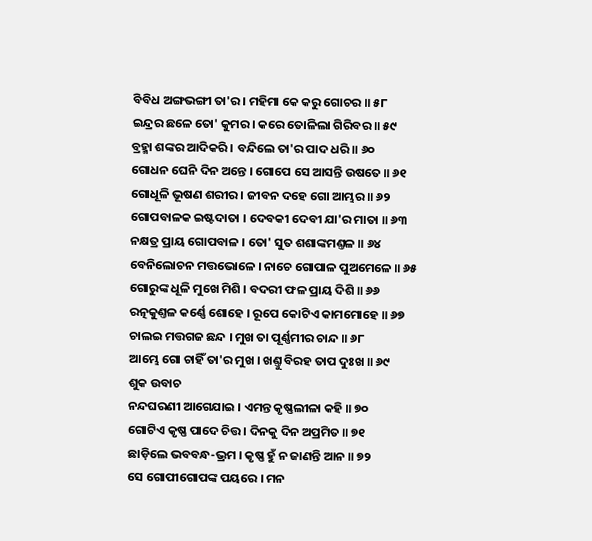ବିବିଧ ଅଙ୍ଗଭଙ୍ଗୀ ତା'ର । ମହିମା କେ କରୁ ଗୋଚର ॥ ୫୮
ଇନ୍ଦ୍ରର ଛଳେ ତୋ' କୁମର । କରେ ତୋଳିଲା ଗିରିବର ॥ ୫୯
ବ୍ରହ୍ମା ଶଙ୍କର ଆଦିକରି । ବନ୍ଦିଲେ ତା'ର ପାଦ ଧରି ॥ ୬୦
ଗୋଧନ ଘେନି ଦିନ ଅନ୍ତେ । ଗୋପେ ସେ ଆସନ୍ତି ଉଷତେ ॥ ୬୧
ଗୋଧୂଳି ଭୂଷଣ ଶରୀର । ଜୀବନ ଦହେ ଗୋ ଆମ୍ଭର ॥ ୬୨
ଗୋପବାଳକ ଇଷ୍ଟଦାତା । ଦେବକୀ ଦେବୀ ଯା'ର ମାତା ॥ ୬୩
ନକ୍ଷତ୍ର ପ୍ରାୟ ଗୋପବାଳ । ତୋ' ସୁତ ଶଶାଙ୍କମଣ୍ତଳ ॥ ୬୪
ବେନିଲୋଚନ ମତ୍ତଭୋଳେ । ନାଚେ ଗୋପାଳ ପୁଅମେଳେ ॥ ୬୫
ଗୋରୁଙ୍କ ଧୂଳି ମୁଖେ ମିଶି । ବଦରୀ ଫଳ ପ୍ରାୟ ଦିଶି ॥ ୬୬
ରତ୍ନକୁଣ୍ତଳ କର୍ଣ୍ଣେ ଶୋହେ । ରୂପେ କୋଟିଏ କାମମୋହେ ॥ ୬୭
ଚାଲଇ ମତ୍ତଗଜ ଛନ୍ଦ । ମୁଖ ତା ପୂର୍ଣ୍ଣମୀର ଚାନ୍ଦ ॥ ୬୮
ଆମ୍ଭେ ଗୋ ଚାହିଁ ତା'ର ମୁଖ । ଖଣ୍ତୁ ବିରହ ତାପ ଦୁଃଖ ॥ ୬୯
ଶୁକ ଉବାଚ
ନନ୍ଦଘରଣୀ ଆଗେଯାଇ । ଏମନ୍ତ କୃଷ୍ଣଲୀଳା କହି ॥ ୭୦
ଗୋଟିଏ କୃଷ୍ଣ ପାଦେ ଚିତ୍ତ । ଦିନକୁ ଦିନ ଅପ୍ରମିତ ॥ ୭୧
ଛାଡ଼ିଲେ ଭବବନ୍ଧ-ଭ୍ରମ । କୃଷ୍ଣ ହୁଁ ନ ଜାଣନ୍ତି ଆନ ॥ ୭୨
ସେ ଗୋପୀଗୋପଙ୍କ ପୟରେ । ମନ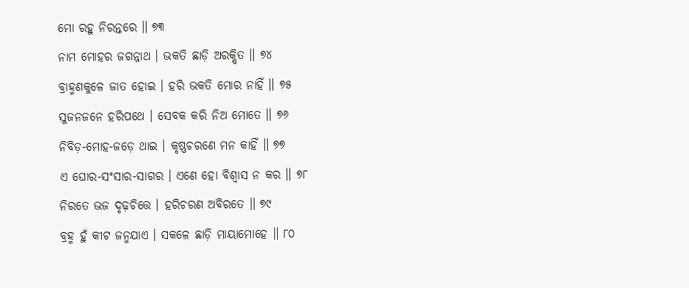ମୋ ରହୁ ନିରନ୍ତରେ ॥ ୭୩
ନାମ ମୋହର ଜଗନ୍ନାଥ । ଭକତି ଛାଡ଼ି ଅରକ୍ଷିତ ॥ ୭୪
ବ୍ରାହ୍ମଣକୁଳେ ଜାତ ହୋଇ । ହରି ଭକତି ମୋର ନାହିଁ ॥ ୭୫
ସୁଜନଜନେ ହରିପଥେ । ସେବକ କରି ନିଅ ମୋତେ ॥ ୭୬
ନିବିଡ଼-ମୋହ-ଜଡ଼େ ଥାଇ । କୃଷ୍ଣଚରଣେ ମନ କାହିଁ ॥ ୭୭
ଏ ଘୋର-ସଂସାର-ସାଗର । ଏଣେ ହୋ ବିଶ୍ୱାସ ନ କର ॥ ୭୮
ନିରତେ ଭଜ ଦୃଢ଼ଚିତ୍ତେ । ହରିଚରଣ ଅବିରତେ ॥ ୭୯
ବ୍ରହ୍ମ ହୁଁ କୀଟ ଜନ୍ମଯାଏ । ସକଳେ ଛାଡ଼ି ମାୟାମୋହେ ॥ ୮୦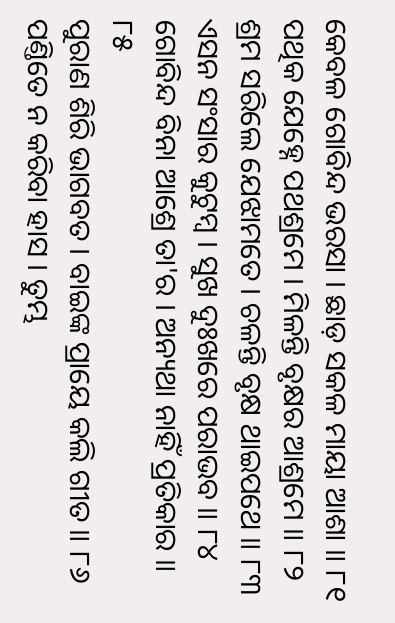କେବଳ ଗୋବିନ୍ଦ ଭରସା । ଛାଡ଼ ସକଳ ମାୟା ଆଶା ॥ ୮୧
ପଥିକ ଯେହ୍ନେ ପଥଶ୍ରମେ । ମିଳନ୍ତି ବୃକ୍ଷର ଆଶ୍ରମେ ॥ ୮୨
ଶ୍ରମ ସରିଲେ ଯେଝାମତେ । ଚଳନ୍ତି ବୃକ୍ଷ ଥାଇପଥେ ॥ ୮୩
ଏସନ ସଂସାର କୁଟୁମ୍ବ । ସୁଖ ଦୁଃଖରେ ପରାଭବ ॥ ୮୪
ଗୋବିନ୍ଦ ବିନା ଆଶ୍ରେ ତା'ର । ଅନ୍ୟଥା ନାହିଁ ପ୍ରତିକାର ॥ ୮୫
ପୁରାଣ ଶିରି ଭାଗବତ । ବାଇଙ୍କ ପ୍ରାୟେ କଲି ଗୀତ ॥ ୮୬
ପଣ୍ତିତେ ନ କରିବା ହାସ । ତୁମ୍ଭ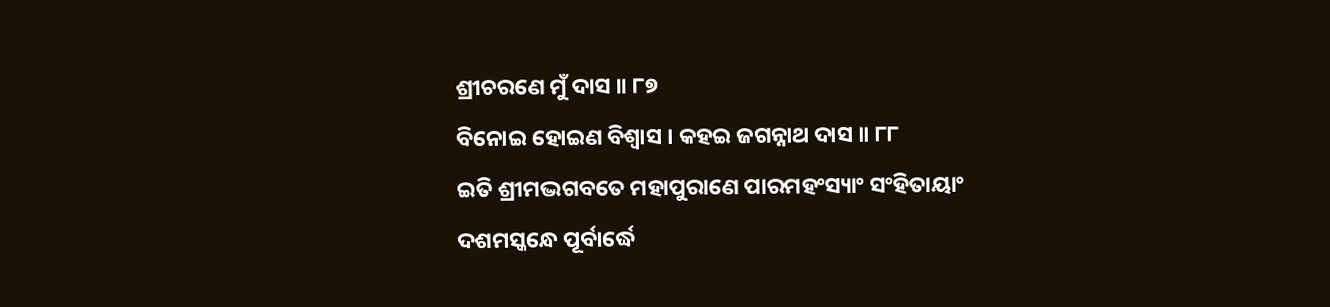ଶ୍ରୀଚରଣେ ମୁଁ ଦାସ ॥ ୮୭
ବିନୋଇ ହୋଇଣ ବିଶ୍ୱାସ । କହଇ ଜଗନ୍ନାଥ ଦାସ ॥ ୮୮
ଇତି ଶ୍ରୀମଦ୍ଭଗବତେ ମହାପୁରାଣେ ପାରମହଂସ୍ୟାଂ ସଂହିତାୟାଂ
ଦଶମସ୍କନ୍ଧେ ପୂର୍ବାର୍ଦ୍ଧେ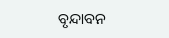ବୃନ୍ଦାବନ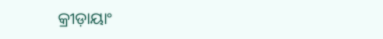କ୍ରୀଡ଼ାୟାଂ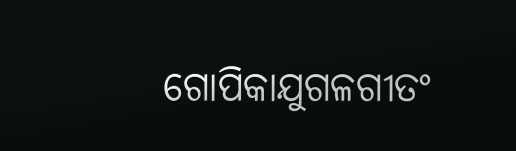ଗୋପିକାଯୁଗଳଗୀତଂ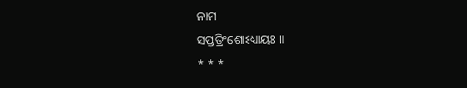ନାମ
ସପ୍ତତ୍ରିଂଶୋଽଧ୍ୟାୟଃ ॥
* * *